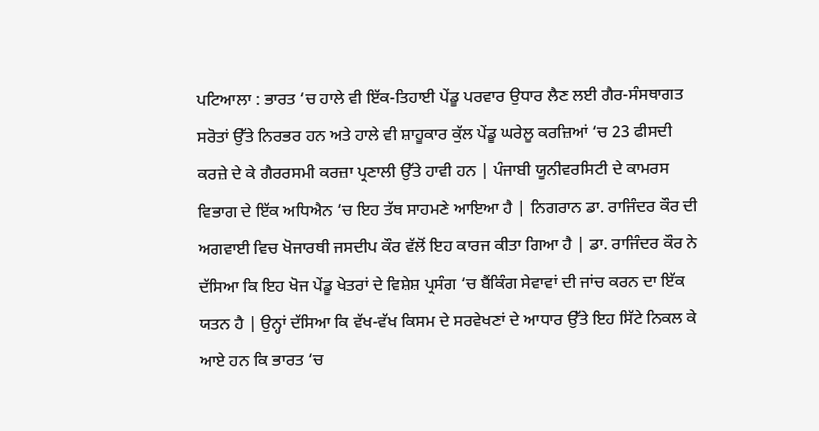ਪਟਿਆਲਾ : ਭਾਰਤ ‘ਚ ਹਾਲੇ ਵੀ ਇੱਕ-ਤਿਹਾਈ ਪੇਂਡੂ ਪਰਵਾਰ ਉਧਾਰ ਲੈਣ ਲਈ ਗੈਰ-ਸੰਸਥਾਗਤ ਸਰੋਤਾਂ ਉੱਤੇ ਨਿਰਭਰ ਹਨ ਅਤੇ ਹਾਲੇ ਵੀ ਸ਼ਾਹੂਕਾਰ ਕੁੱਲ ਪੇਂਡੂ ਘਰੇਲੂ ਕਰਜ਼ਿਆਂ ‘ਚ 23 ਫੀਸਦੀ ਕਰਜ਼ੇ ਦੇ ਕੇ ਗੈਰਰਸਮੀ ਕਰਜ਼ਾ ਪ੍ਰਣਾਲੀ ਉੱਤੇ ਹਾਵੀ ਹਨ | ਪੰਜਾਬੀ ਯੂਨੀਵਰਸਿਟੀ ਦੇ ਕਾਮਰਸ ਵਿਭਾਗ ਦੇ ਇੱਕ ਅਧਿਐਨ ‘ਚ ਇਹ ਤੱਥ ਸਾਹਮਣੇ ਆਇਆ ਹੈ | ਨਿਗਰਾਨ ਡਾ. ਰਾਜਿੰਦਰ ਕੌਰ ਦੀ ਅਗਵਾਈ ਵਿਚ ਖੋਜਾਰਥੀ ਜਸਦੀਪ ਕੌਰ ਵੱਲੋਂ ਇਹ ਕਾਰਜ ਕੀਤਾ ਗਿਆ ਹੈ | ਡਾ. ਰਾਜਿੰਦਰ ਕੌਰ ਨੇ ਦੱਸਿਆ ਕਿ ਇਹ ਖੋਜ ਪੇਂਡੂ ਖੇਤਰਾਂ ਦੇ ਵਿਸ਼ੇਸ਼ ਪ੍ਰਸੰਗ ‘ਚ ਬੈਂਕਿੰਗ ਸੇਵਾਵਾਂ ਦੀ ਜਾਂਚ ਕਰਨ ਦਾ ਇੱਕ ਯਤਨ ਹੈ | ਉਨ੍ਹਾਂ ਦੱਸਿਆ ਕਿ ਵੱਖ-ਵੱਖ ਕਿਸਮ ਦੇ ਸਰਵੇਖਣਾਂ ਦੇ ਆਧਾਰ ਉੱਤੇ ਇਹ ਸਿੱਟੇ ਨਿਕਲ ਕੇ ਆਏ ਹਨ ਕਿ ਭਾਰਤ ‘ਚ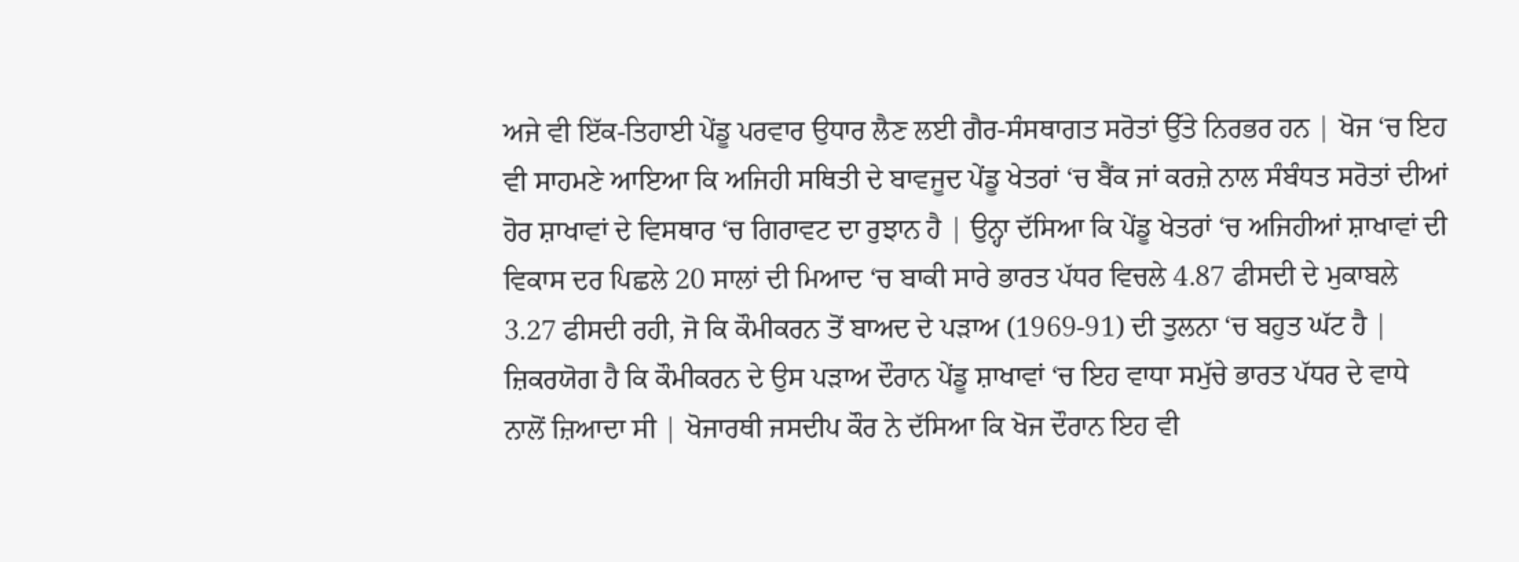ਅਜੇ ਵੀ ਇੱਕ-ਤਿਹਾਈ ਪੇਂਡੂ ਪਰਵਾਰ ਉਧਾਰ ਲੈਣ ਲਈ ਗੈਰ-ਸੰਸਥਾਗਤ ਸਰੋਤਾਂ ਉੱਤੇ ਨਿਰਭਰ ਹਨ | ਖੋਜ ‘ਚ ਇਹ ਵੀ ਸਾਹਮਣੇ ਆਇਆ ਕਿ ਅਜਿਹੀ ਸਥਿਤੀ ਦੇ ਬਾਵਜੂਦ ਪੇਂਡੂ ਖੇਤਰਾਂ ‘ਚ ਬੈਂਕ ਜਾਂ ਕਰਜ਼ੇ ਨਾਲ ਸੰਬੰਧਤ ਸਰੋਤਾਂ ਦੀਆਂ ਹੋਰ ਸ਼ਾਖਾਵਾਂ ਦੇ ਵਿਸਥਾਰ ‘ਚ ਗਿਰਾਵਟ ਦਾ ਰੁਝਾਨ ਹੈ | ਉਨ੍ਹਾ ਦੱਸਿਆ ਕਿ ਪੇਂਡੂ ਖੇਤਰਾਂ ‘ਚ ਅਜਿਹੀਆਂ ਸ਼ਾਖਾਵਾਂ ਦੀ ਵਿਕਾਸ ਦਰ ਪਿਛਲੇ 20 ਸਾਲਾਂ ਦੀ ਮਿਆਦ ‘ਚ ਬਾਕੀ ਸਾਰੇ ਭਾਰਤ ਪੱਧਰ ਵਿਚਲੇ 4.87 ਫੀਸਦੀ ਦੇ ਮੁਕਾਬਲੇ 3.27 ਫੀਸਦੀ ਰਹੀ, ਜੋ ਕਿ ਕੌਮੀਕਰਨ ਤੋਂ ਬਾਅਦ ਦੇ ਪੜਾਅ (1969-91) ਦੀ ਤੁਲਨਾ ‘ਚ ਬਹੁਤ ਘੱਟ ਹੈ | ਜ਼ਿਕਰਯੋਗ ਹੈ ਕਿ ਕੌਮੀਕਰਨ ਦੇ ਉਸ ਪੜਾਅ ਦੌਰਾਨ ਪੇਂਡੂ ਸ਼ਾਖਾਵਾਂ ‘ਚ ਇਹ ਵਾਧਾ ਸਮੁੱਚੇ ਭਾਰਤ ਪੱਧਰ ਦੇ ਵਾਧੇ ਨਾਲੋਂ ਜ਼ਿਆਦਾ ਸੀ | ਖੋਜਾਰਥੀ ਜਸਦੀਪ ਕੌਰ ਨੇ ਦੱਸਿਆ ਕਿ ਖੋਜ ਦੌਰਾਨ ਇਹ ਵੀ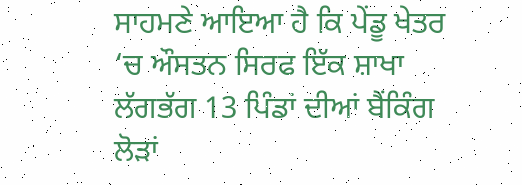ਸਾਹਮਣੇ ਆਇਆ ਹੈ ਕਿ ਪੇਂਡੂ ਖੇਤਰ ‘ਚ ਔਸਤਨ ਸਿਰਫ ਇੱਕ ਸ਼ਾਖਾ ਲੱਗਭੱਗ 13 ਪਿੰਡਾਂ ਦੀਆਂ ਬੈਂਕਿੰਗ ਲੋੜਾਂ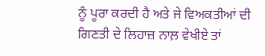ਨੂੰ ਪੂਰਾ ਕਰਦੀ ਹੈ ਅਤੇ ਜੇ ਵਿਅਕਤੀਆਂ ਦੀ ਗਿਣਤੀ ਦੇ ਲਿਹਾਜ਼ ਨਾਲ਼ ਵੇਖੀਏ ਤਾਂ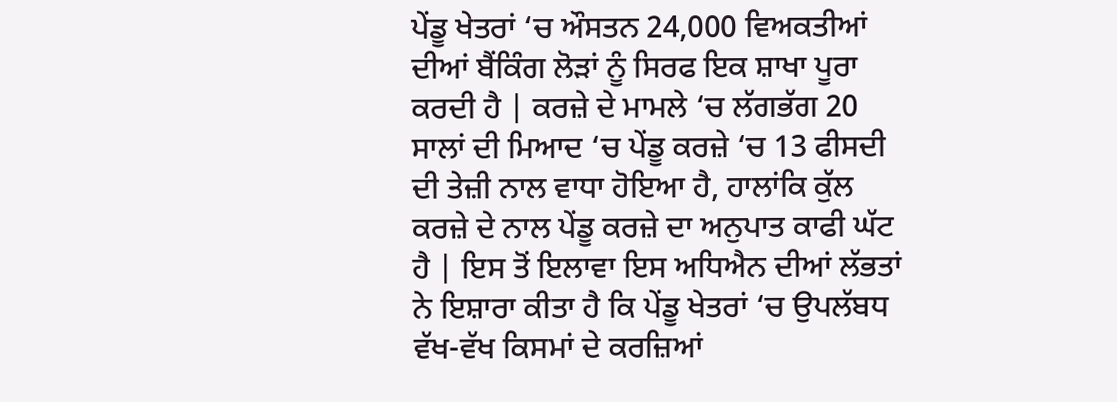ਪੇਂਡੂ ਖੇਤਰਾਂ ‘ਚ ਔਸਤਨ 24,000 ਵਿਅਕਤੀਆਂ ਦੀਆਂ ਬੈਂਕਿੰਗ ਲੋੜਾਂ ਨੂੰ ਸਿਰਫ ਇਕ ਸ਼ਾਖਾ ਪੂਰਾ ਕਰਦੀ ਹੈ | ਕਰਜ਼ੇ ਦੇ ਮਾਮਲੇ ‘ਚ ਲੱਗਭੱਗ 20 ਸਾਲਾਂ ਦੀ ਮਿਆਦ ‘ਚ ਪੇਂਡੂ ਕਰਜ਼ੇ ‘ਚ 13 ਫੀਸਦੀ ਦੀ ਤੇਜ਼ੀ ਨਾਲ ਵਾਧਾ ਹੋਇਆ ਹੈ, ਹਾਲਾਂਕਿ ਕੁੱਲ ਕਰਜ਼ੇ ਦੇ ਨਾਲ ਪੇਂਡੂ ਕਰਜ਼ੇ ਦਾ ਅਨੁਪਾਤ ਕਾਫੀ ਘੱਟ ਹੈ | ਇਸ ਤੋਂ ਇਲਾਵਾ ਇਸ ਅਧਿਐਨ ਦੀਆਂ ਲੱਭਤਾਂ ਨੇ ਇਸ਼ਾਰਾ ਕੀਤਾ ਹੈ ਕਿ ਪੇਂਡੂ ਖੇਤਰਾਂ ‘ਚ ਉਪਲੱਬਧ ਵੱਖ-ਵੱਖ ਕਿਸਮਾਂ ਦੇ ਕਰਜ਼ਿਆਂ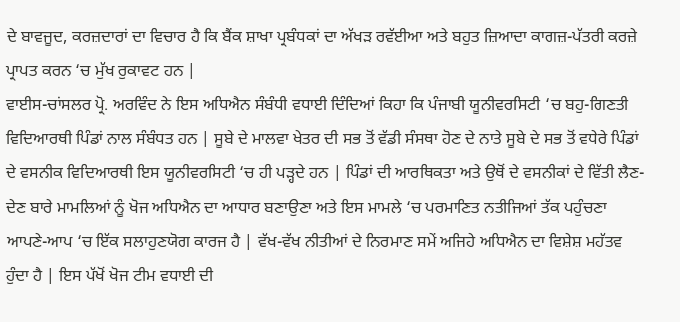ਦੇ ਬਾਵਜੂਦ, ਕਰਜ਼ਦਾਰਾਂ ਦਾ ਵਿਚਾਰ ਹੈ ਕਿ ਬੈਂਕ ਸ਼ਾਖਾ ਪ੍ਰਬੰਧਕਾਂ ਦਾ ਅੱਖੜ ਰਵੱਈਆ ਅਤੇ ਬਹੁਤ ਜ਼ਿਆਦਾ ਕਾਗਜ਼-ਪੱਤਰੀ ਕਰਜ਼ੇ ਪ੍ਰਾਪਤ ਕਰਨ ‘ਚ ਮੁੱਖ ਰੁਕਾਵਟ ਹਨ |
ਵਾਈਸ-ਚਾਂਸਲਰ ਪ੍ਰੋ. ਅਰਵਿੰਦ ਨੇ ਇਸ ਅਧਿਐਨ ਸੰਬੰਧੀ ਵਧਾਈ ਦਿੰਦਿਆਂ ਕਿਹਾ ਕਿ ਪੰਜਾਬੀ ਯੂਨੀਵਰਸਿਟੀ ‘ਚ ਬਹੁ-ਗਿਣਤੀ ਵਿਦਿਆਰਥੀ ਪਿੰਡਾਂ ਨਾਲ ਸੰਬੰਧਤ ਹਨ | ਸੂਬੇ ਦੇ ਮਾਲਵਾ ਖੇਤਰ ਦੀ ਸਭ ਤੋਂ ਵੱਡੀ ਸੰਸਥਾ ਹੋਣ ਦੇ ਨਾਤੇ ਸੂਬੇ ਦੇ ਸਭ ਤੋਂ ਵਧੇਰੇ ਪਿੰਡਾਂ ਦੇ ਵਸਨੀਕ ਵਿਦਿਆਰਥੀ ਇਸ ਯੂਨੀਵਰਸਿਟੀ ‘ਚ ਹੀ ਪੜ੍ਹਦੇ ਹਨ | ਪਿੰਡਾਂ ਦੀ ਆਰਥਿਕਤਾ ਅਤੇ ਉਥੋਂ ਦੇ ਵਸਨੀਕਾਂ ਦੇ ਵਿੱਤੀ ਲੈਣ-ਦੇਣ ਬਾਰੇ ਮਾਮਲਿਆਂ ਨੂੰ ਖੋਜ ਅਧਿਐਨ ਦਾ ਆਧਾਰ ਬਣਾਉਣਾ ਅਤੇ ਇਸ ਮਾਮਲੇ ‘ਚ ਪਰਮਾਣਿਤ ਨਤੀਜਿਆਂ ਤੱਕ ਪਹੁੰਚਣਾ ਆਪਣੇ-ਆਪ ‘ਚ ਇੱਕ ਸਲਾਹੁਣਯੋਗ ਕਾਰਜ ਹੈ | ਵੱਖ-ਵੱਖ ਨੀਤੀਆਂ ਦੇ ਨਿਰਮਾਣ ਸਮੇਂ ਅਜਿਹੇ ਅਧਿਐਨ ਦਾ ਵਿਸ਼ੇਸ਼ ਮਹੱਤਵ ਹੁੰਦਾ ਹੈ | ਇਸ ਪੱਖੋਂ ਖੋਜ ਟੀਮ ਵਧਾਈ ਦੀ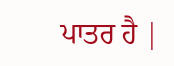ਪਾਤਰ ਹੈ |